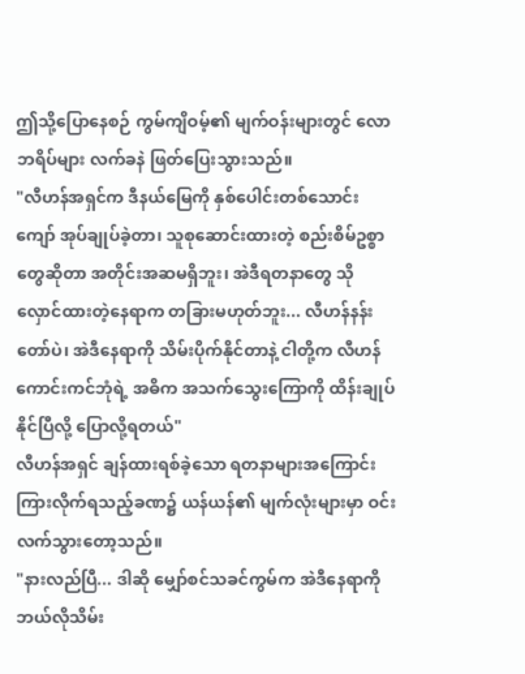ဤသို့ပြောနေစဉ် ကွမ်ကျိဝမ့်၏ မျက်ဝန်းများတွင် လောဘရိပ်များ လက်ခနဲ ဖြတ်ပြေးသွားသည်။
"လီဟန်အရှင်က ဒီနယ်မြေကို နှစ်ပေါင်းတစ်သောင်းကျော် အုပ်ချုပ်ခဲ့တာ၊ သူစုဆောင်းထားတဲ့ စည်းစိမ်ဥစ္စာတွေဆိုတာ အတိုင်းအဆမရှိဘူး၊ အဲဒီရတနာတွေ သိုလှောင်ထားတဲ့နေရာက တခြားမဟုတ်ဘူး... လီဟန်နန်းတော်ပဲ၊ အဲဒီနေရာကို သိမ်းပိုက်နိုင်တာနဲ့ ငါတို့က လီဟန်ကောင်းကင်ဘုံရဲ့ အဓိက အသက်သွေးကြောကို ထိန်းချုပ်နိုင်ပြီလို့ ပြောလို့ရတယ်"
လီဟန်အရှင် ချန်ထားရစ်ခဲ့သော ရတနာများအကြောင်း ကြားလိုက်ရသည့်ခဏ၌ ယန်ယန်၏ မျက်လုံးများမှာ ဝင်းလက်သွားတော့သည်။
"နားလည်ပြီ... ဒါဆို မျှော်စင်သခင်ကွမ်က အဲဒီနေရာကို ဘယ်လိုသိမ်း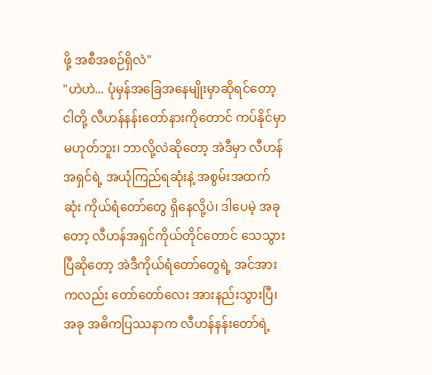ဖို့ အစီအစဉ်ရှိလဲ"
"ဟဲဟဲ... ပုံမှန်အခြေအနေမျိုးမှာဆိုရင်တော့ ငါတို့ လီဟန်နန်းတော်နားကိုတောင် ကပ်နိုင်မှာ မဟုတ်ဘူး၊ ဘာလို့လဲဆိုတော့ အဲဒီမှာ လီဟန်အရှင်ရဲ့ အယုံကြည်ရဆုံးနဲ့ အစွမ်းအထက်ဆုံး ကိုယ်ရံတော်တွေ ရှိနေလို့ပဲ၊ ဒါပေမဲ့ အခုတော့ လီဟန်အရှင်ကိုယ်တိုင်တောင် သေသွားပြီဆိုတော့ အဲဒီကိုယ်ရံတော်တွေရဲ့ အင်အားကလည်း တော်တော်လေး အားနည်းသွားပြီ၊ အခု အဓိကပြဿနာက လီဟန်နန်းတော်ရဲ့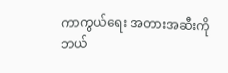ကာကွယ်ရေး အတားအဆီးကို ဘယ်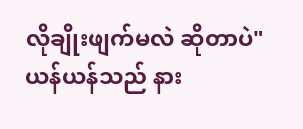လိုချိုးဖျက်မလဲ ဆိုတာပဲ"
ယန်ယန်သည် နား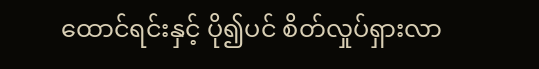ထောင်ရင်းနှင့် ပို၍ပင် စိတ်လှုပ်ရှားလာ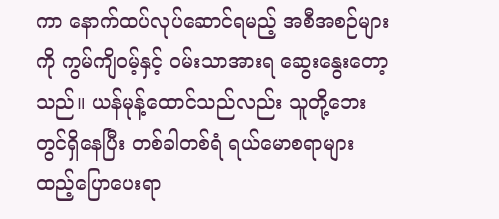ကာ နောက်ထပ်လုပ်ဆောင်ရမည့် အစီအစဉ်များကို ကွမ်ကျိဝမ့်နှင့် ဝမ်းသာအားရ ဆွေးနွေးတော့သည်။ ယန်မုန့်ထောင်သည်လည်း သူတို့ဘေးတွင်ရှိနေပြီး တစ်ခါတစ်ရံ ရယ်မောစရာများ ထည့်ပြောပေးရာ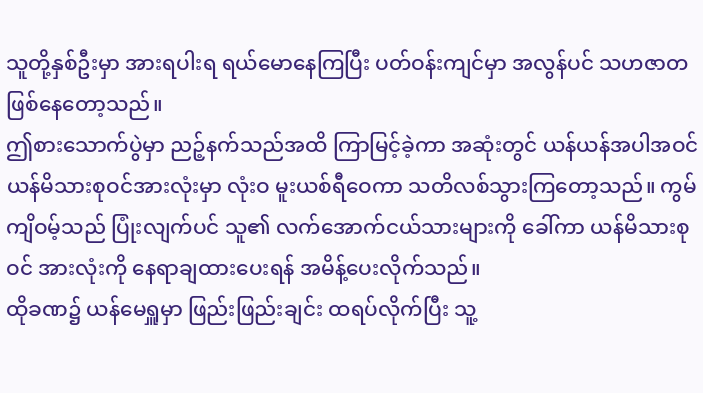သူတို့နှစ်ဦးမှာ အားရပါးရ ရယ်မောနေကြပြီး ပတ်ဝန်းကျင်မှာ အလွန်ပင် သဟဇာတဖြစ်နေတော့သည်။
ဤစားသောက်ပွဲမှာ ညဉ့်နက်သည်အထိ ကြာမြင့်ခဲ့ကာ အဆုံးတွင် ယန်ယန်အပါအဝင် ယန်မိသားစုဝင်အားလုံးမှာ လုံးဝ မူးယစ်ရီဝေကာ သတိလစ်သွားကြတော့သည်။ ကွမ်ကျိဝမ့်သည် ပြုံးလျက်ပင် သူ၏ လက်အောက်ငယ်သားများကို ခေါ်ကာ ယန်မိသားစုဝင် အားလုံးကို နေရာချထားပေးရန် အမိန့်ပေးလိုက်သည်။
ထိုခဏ၌ ယန်မေရှူမှာ ဖြည်းဖြည်းချင်း ထရပ်လိုက်ပြီး သူ့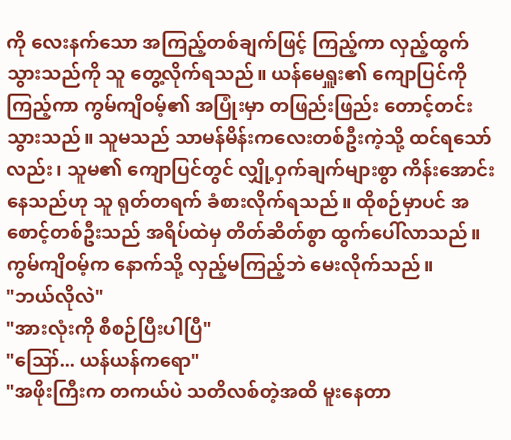ကို လေးနက်သော အကြည့်တစ်ချက်ဖြင့် ကြည့်ကာ လှည့်ထွက်သွားသည်ကို သူ တွေ့လိုက်ရသည်။ ယန်မေရှူး၏ ကျောပြင်ကို ကြည့်ကာ ကွမ်ကျိဝမ့်၏ အပြုံးမှာ တဖြည်းဖြည်း တောင့်တင်းသွားသည်။ သူမသည် သာမန်မိန်းကလေးတစ်ဦးကဲ့သို့ ထင်ရသော်လည်း၊ သူမ၏ ကျောပြင်တွင် လျှို့ဝှက်ချက်များစွာ ကိန်းအောင်းနေသည်ဟု သူ ရုတ်တရက် ခံစားလိုက်ရသည်။ ထိုစဉ်မှာပင် အစောင့်တစ်ဦးသည် အရိပ်ထဲမှ တိတ်ဆိတ်စွာ ထွက်ပေါ်လာသည်။ ကွမ်ကျိဝမ့်က နောက်သို့ လှည့်မကြည့်ဘဲ မေးလိုက်သည်။
"ဘယ်လိုလဲ"
"အားလုံးကို စီစဉ်ပြီးပါပြီ"
"ဪ... ယန်ယန်ကရော"
"အဖိုးကြီးက တကယ်ပဲ သတိလစ်တဲ့အထိ မူးနေတာ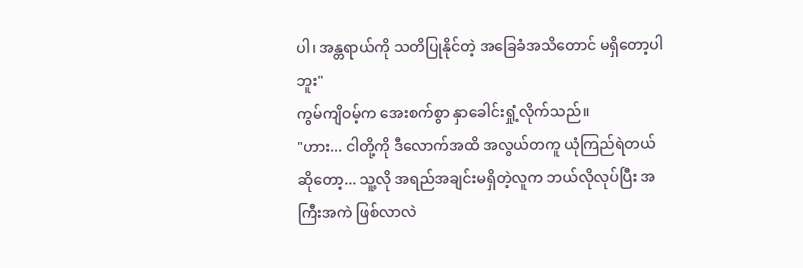ပါ၊ အန္တရာယ်ကို သတိပြုနိုင်တဲ့ အခြေခံအသိတောင် မရှိတော့ပါဘူး"
ကွမ်ကျိဝမ့်က အေးစက်စွာ နှာခေါင်းရှုံ့လိုက်သည်။
"ဟား... ငါတို့ကို ဒီလောက်အထိ အလွယ်တကူ ယုံကြည်ရဲတယ်ဆိုတော့... သူ့လို အရည်အချင်းမရှိတဲ့လူက ဘယ်လိုလုပ်ပြီး အကြီးအကဲ ဖြစ်လာလဲ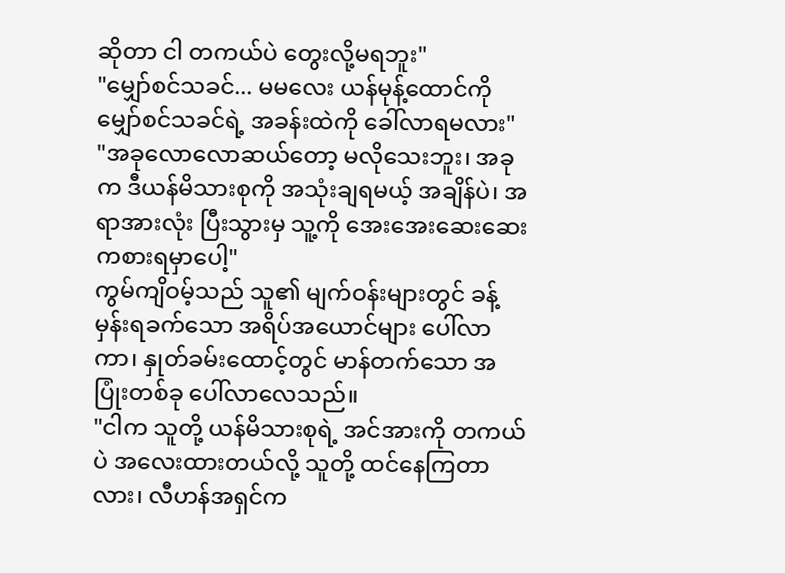ဆိုတာ ငါ တကယ်ပဲ တွေးလို့မရဘူး"
"မျှော်စင်သခင်... မမလေး ယန်မုန့်ထောင်ကို မျှော်စင်သခင်ရဲ့ အခန်းထဲကို ခေါ်လာရမလား"
"အခုလောလောဆယ်တော့ မလိုသေးဘူး၊ အခုက ဒီယန်မိသားစုကို အသုံးချရမယ့် အချိန်ပဲ၊ အရာအားလုံး ပြီးသွားမှ သူ့ကို အေးအေးဆေးဆေး ကစားရမှာပေါ့"
ကွမ်ကျိဝမ့်သည် သူ၏ မျက်ဝန်းများတွင် ခန့်မှန်းရခက်သော အရိပ်အယောင်များ ပေါ်လာကာ၊ နှုတ်ခမ်းထောင့်တွင် မာန်တက်သော အပြုံးတစ်ခု ပေါ်လာလေသည်။
"ငါက သူတို့ ယန်မိသားစုရဲ့ အင်အားကို တကယ်ပဲ အလေးထားတယ်လို့ သူတို့ ထင်နေကြတာလား၊ လီဟန်အရှင်က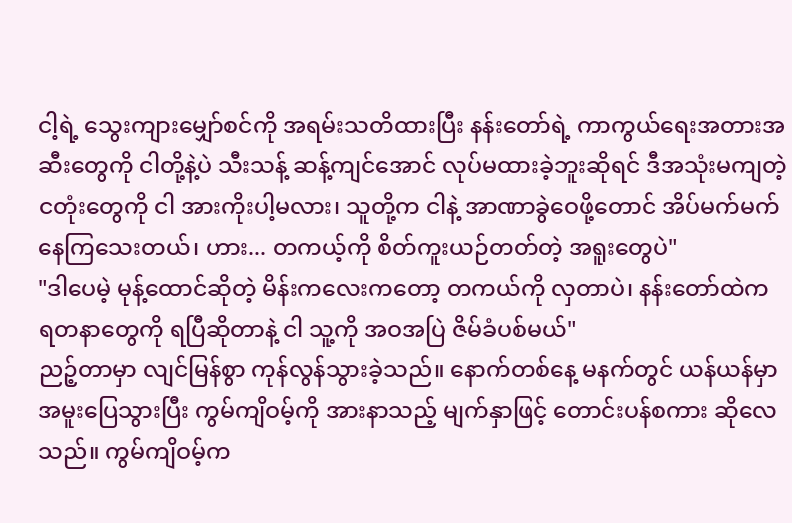ငါ့ရဲ့ သွေးကျားမျှော်စင်ကို အရမ်းသတိထားပြီး နန်းတော်ရဲ့ ကာကွယ်ရေးအတားအဆီးတွေကို ငါတို့နဲ့ပဲ သီးသန့် ဆန့်ကျင်အောင် လုပ်မထားခဲ့ဘူးဆိုရင် ဒီအသုံးမကျတဲ့ ငတုံးတွေကို ငါ အားကိုးပါ့မလား၊ သူတို့က ငါနဲ့ အာဏာခွဲဝေဖို့တောင် အိပ်မက်မက်နေကြသေးတယ်၊ ဟား... တကယ့်ကို စိတ်ကူးယဉ်တတ်တဲ့ အရူးတွေပဲ"
"ဒါပေမဲ့ မုန့်ထောင်ဆိုတဲ့ မိန်းကလေးကတော့ တကယ်ကို လှတာပဲ၊ နန်းတော်ထဲက ရတနာတွေကို ရပြီဆိုတာနဲ့ ငါ သူ့ကို အဝအပြဲ ဇိမ်ခံပစ်မယ်"
ညဉ့်တာမှာ လျင်မြန်စွာ ကုန်လွန်သွားခဲ့သည်။ နောက်တစ်နေ့ မနက်တွင် ယန်ယန်မှာ အမူးပြေသွားပြီး ကွမ်ကျိဝမ့်ကို အားနာသည့် မျက်နှာဖြင့် တောင်းပန်စကား ဆိုလေသည်။ ကွမ်ကျိဝမ့်က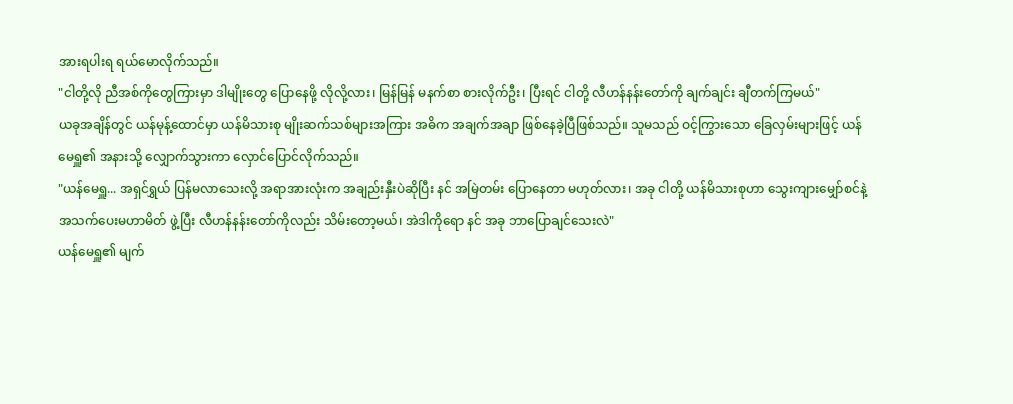အားရပါးရ ရယ်မောလိုက်သည်။
"ငါတို့လို ညီအစ်ကိုတွေကြားမှာ ဒါမျိုးတွေ ပြောနေဖို့ လိုလို့လား၊ မြန်မြန် မနက်စာ စားလိုက်ဦး၊ ပြီးရင် ငါတို့ လီဟန်နန်းတော်ကို ချက်ချင်း ချီတက်ကြမယ်"
ယခုအချိန်တွင် ယန်မုန့်ထောင်မှာ ယန်မိသားစု မျိုးဆက်သစ်များအကြား အဓိက အချက်အချာ ဖြစ်နေခဲ့ပြီဖြစ်သည်။ သူမသည် ဝင့်ကြွားသော ခြေလှမ်းများဖြင့် ယန်မေရှူ၏ အနားသို့ လျှောက်သွားကာ လှောင်ပြောင်လိုက်သည်။
"ယန်မေရှူ... အရှင်ရွှယ် ပြန်မလာသေးလို့ အရာအားလုံးက အချည်းနှီးပဲဆိုပြီး နင် အမြဲတမ်း ပြောနေတာ မဟုတ်လား၊ အခု ငါတို့ ယန်မိသားစုဟာ သွေးကျားမျှော်စင်နဲ့ အသက်ပေးမဟာမိတ် ဖွဲ့ပြီး လီဟန်နန်းတော်ကိုလည်း သိမ်းတော့မယ်၊ အဲဒါကိုရော နင် အခု ဘာပြောချင်သေးလဲ"
ယန်မေရှူ၏ မျက်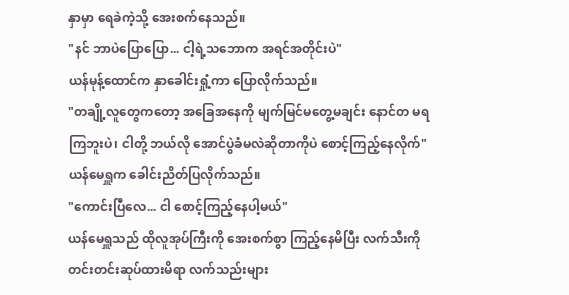နှာမှာ ရေခဲကဲ့သို့ အေးစက်နေသည်။
"နင် ဘာပဲပြောပြော... ငါ့ရဲ့သဘောက အရင်အတိုင်းပဲ"
ယန်မုန့်ထောင်က နှာခေါင်းရှုံ့ကာ ပြောလိုက်သည်။
"တချို့လူတွေကတော့ အခြေအနေကို မျက်မြင်မတွေ့မချင်း နောင်တ မရကြဘူးပဲ၊ ငါတို့ ဘယ်လို အောင်ပွဲခံမလဲဆိုတာကိုပဲ စောင့်ကြည့်နေလိုက်"
ယန်မေရှူက ခေါင်းညိတ်ပြလိုက်သည်။
"ကောင်းပြီလေ... ငါ စောင့်ကြည့်နေပါ့မယ်"
ယန်မေရှူသည် ထိုလူအုပ်ကြီးကို အေးစက်စွာ ကြည့်နေမိပြီး လက်သီးကို တင်းတင်းဆုပ်ထားမိရာ လက်သည်းများ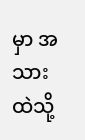မှာ အသားထဲသို့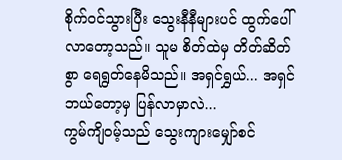စိုက်ဝင်သွားပြီး သွေးနီနီများပင် ထွက်ပေါ်လာတော့သည်။ သူမ စိတ်ထဲမှ တိတ်ဆိတ်စွာ ရေရွတ်နေမိသည်။ အရှင်ရွှယ်... အရှင် ဘယ်တော့မှ ပြန်လာမှာလဲ...
ကွမ်ကျိဝမ့်သည် သွေးကျားမျှော်စင်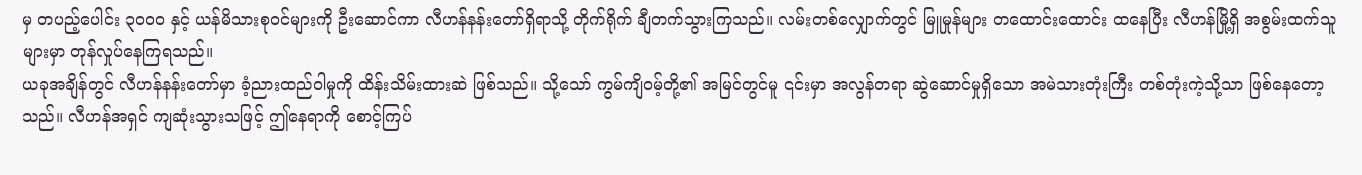မှ တပည့်ပေါင်း ၃၀၀၀ နှင့် ယန်မိသားစုဝင်များကို ဦးဆောင်ကာ လီဟန်နန်းတော်ရှိရာသို့ တိုက်ရိုက် ချီတက်သွားကြသည်။ လမ်းတစ်လျှောက်တွင် မြူမှုန်များ တထောင်းထောင်း ထနေပြီး လီဟန်မြို့ရှိ အစွမ်းထက်သူများမှာ တုန်လှုပ်နေကြရသည်။
ယခုအချိန်တွင် လီဟန်နန်းတော်မှာ ခံ့ညားထည်ဝါမှုကို ထိန်းသိမ်းထားဆဲ ဖြစ်သည်။ သို့သော် ကွမ်ကျိဝမ့်တို့၏ အမြင်တွင်မူ ၎င်းမှာ အလွန်တရာ ဆွဲဆောင်မှုရှိသော အမဲသားတုံးကြီး တစ်တုံးကဲ့သို့သာ ဖြစ်နေတော့သည်။ လီဟန်အရှင် ကျဆုံးသွားသဖြင့် ဤနေရာကို စောင့်ကြပ်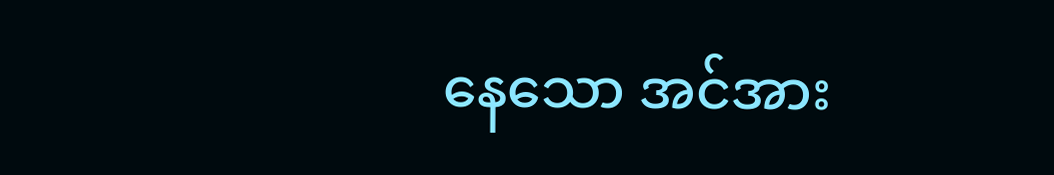နေသော အင်အား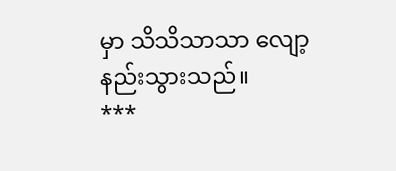မှာ သိသိသာသာ လျော့နည်းသွားသည်။
***